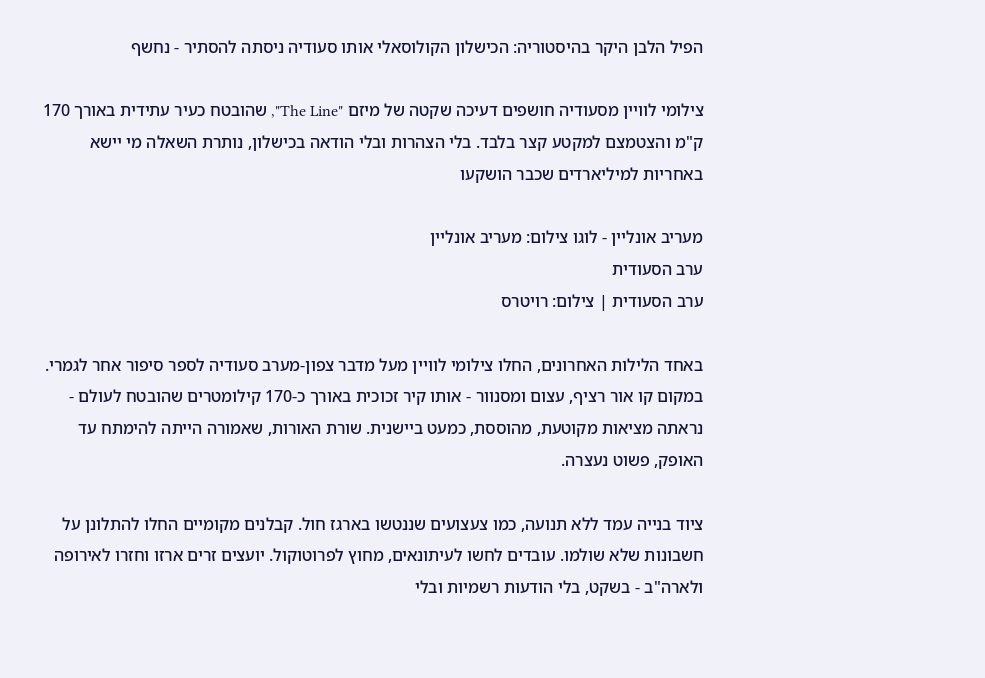הפיל הלבן היקר בהיסטוריה: הכישלון הקולוסאלי אותו סעודיה ניסתה להסתיר - נחשף

צילומי לוויין מסעודיה חושפים דעיכה שקטה של מיזם "The Line", שהובטח כעיר עתידית באורך 170 ק"מ והצטמצם למקטע קצר בלבד. בלי הצהרות ובלי הודאה בכישלון, נותרת השאלה מי יישא באחריות למיליארדים שכבר הושקעו

מעריב אונליין - לוגו צילום: מעריב אונליין
ערב הסעודית
ערב הסעודית | צילום: רויטרס

באחד הלילות האחרונים, החלו צילומי לוויין מעל מדבר צפון-מערב סעודיה לספר סיפור אחר לגמרי. במקום קו אור רציף, עצום ומסנוור - אותו קיר זכוכית באורך כ-170 קילומטרים שהובטח לעולם - נראתה מציאות מקוטעת, מהוססת, כמעט ביישנית. שורת האורות, שאמורה הייתה להימתח עד האופק, פשוט נעצרה.

ציוד בנייה עמד ללא תנועה, כמו צעצועים שננטשו בארגז חול. קבלנים מקומיים החלו להתלונן על חשבונות שלא שולמו. עובדים לחשו לעיתונאים, מחוץ לפרוטוקול. יועצים זרים ארזו וחזרו לאירופה ולארה"ב - בשקט, בלי הודעות רשמיות ובלי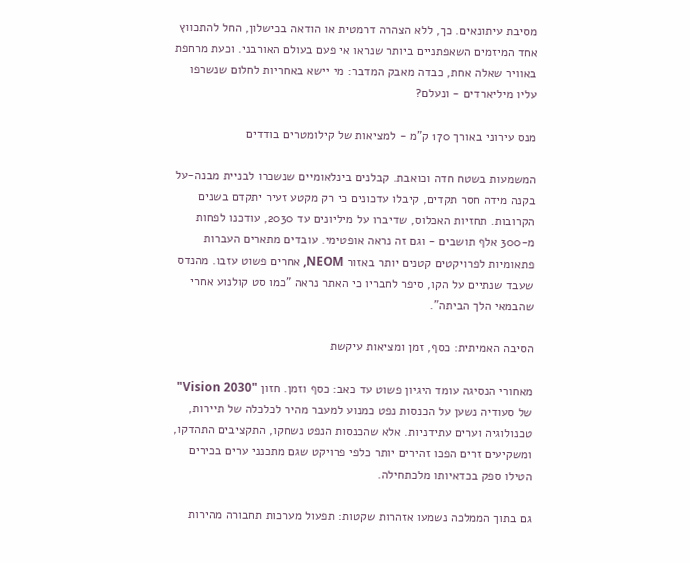מסיבת עיתונאים. כך, ללא הצהרה דרמטית או הודאה בכישלון, החל להתכווץ אחד המיזמים השאפתניים ביותר שנראו אי פעם בעולם האורבני. וכעת מרחפת באוויר שאלה אחת, כבדה מאבק המדבר: מי יישא באחריות לחלום שנשרפו עליו מיליארדים - ונעלם?

מנס עירוני באורך 170 ק"מ - למציאות של קילומטרים בודדים

המשמעות בשטח חדה וכואבת. קבלנים בינלאומיים שנשכרו לבניית מבנה-על בקנה מידה חסר תקדים, קיבלו עדכונים כי רק מקטע זעיר יתקדם בשנים הקרובות. תחזיות האכלוס, שדיברו על מיליונים עד 2030, עודכנו לפחות מ-300 אלף תושבים - וגם זה נראה אופטימי. עובדים מתארים העברות פתאומיות לפרויקטים קטנים יותר באזור NEOM, אחרים פשוט עזבו. מהנדס שעבד שנתיים על הקו, סיפר לחבריו כי האתר נראה "כמו סט קולנוע אחרי שהבמאי הלך הביתה".

הסיבה האמיתית: כסף, זמן ומציאות עיקשת

מאחורי הנסיגה עומד היגיון פשוט עד כאב: כסף וזמן. חזון "Vision 2030" של סעודיה נשען על הכנסות נפט כמנוע למעבר מהיר לכלכלה של תיירות, טכנולוגיה וערים עתידניות. אלא שהכנסות הנפט נשחקו, התקציבים התהדקו, ומשקיעים זרים הפכו זהירים יותר כלפי פרויקט שגם מתכנני ערים בכירים הטילו ספק בכדאיותו מלכתחילה.

גם בתוך הממלכה נשמעו אזהרות שקטות: תפעול מערכות תחבורה מהירות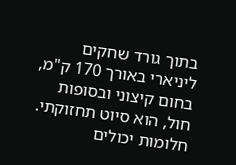בתוך גורד שחקים ליניארי באורך 170 ק"מ, בחום קיצוני ובסופות חול, הוא סיוט תחזוקתי. חלומות יכולים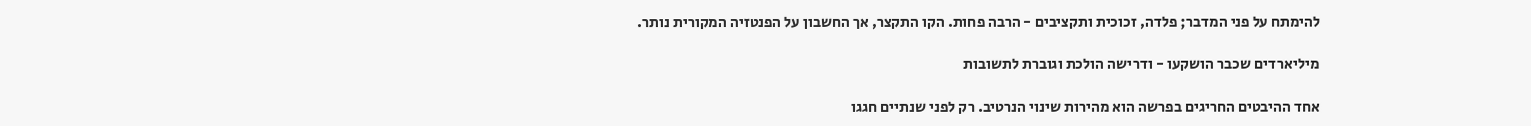להימתח על פני המדבר; פלדה, זכוכית ותקציבים - הרבה פחות. הקו התקצר, אך החשבון על הפנטזיה המקורית נותר.

מיליארדים שכבר הושקעו - ודרישה הולכת וגוברת לתשובות

אחד ההיבטים החריגים בפרשה הוא מהירות שינוי הנרטיב. רק לפני שנתיים חגגו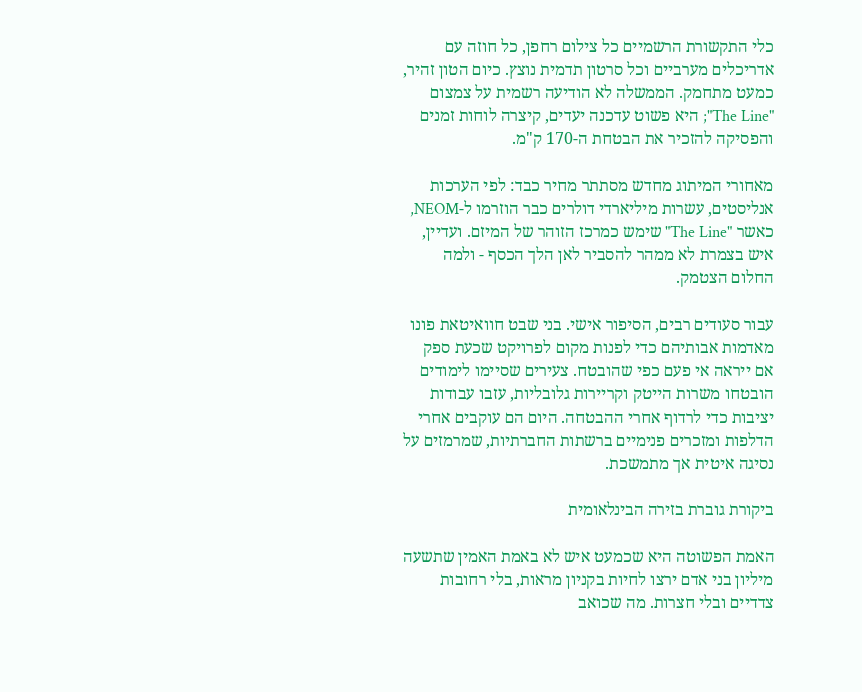כלי התקשורת הרשמיים כל צילום רחפן, כל חוזה עם אדריכלים מערביים וכל סרטון תדמית נוצץ. כיום הטון זהיר, כמעט מתחמק. הממשלה לא הודיעה רשמית על צמצום "The Line"; היא פשוט עדכנה יעדים, קיצרה לוחות זמנים והפסיקה להזכיר את הבטחת ה-170 ק"מ.

מאחורי המיתוג מחדש מסתתר מחיר כבד: לפי הערכות אנליסטים, עשרות מיליארדי דולרים כבר הוזרמו ל-NEOM, כאשר "The Line" שימש כמרכז הזוהר של המיזם. ועדיין, איש בצמרת לא ממהר להסביר לאן הלך הכסף - ולמה החלום הצטמק.

עבור סעודים רבים, הסיפור אישי. בני שבט חוואיטאת פונו מאדמות אבותיהם כדי לפנות מקום לפרויקט שכעת ספק אם ייראה אי פעם כפי שהובטח. צעירים שסיימו לימודים הובטחו משרות הייטק וקריירות גלובליות, עזבו עבודות יציבות כדי לרדוף אחרי ההבטחה. היום הם עוקבים אחרי הדלפות ומזכרים פנימיים ברשתות החברתיות, שמרמזים על נסיגה איטית אך מתמשכת.

ביקורת גוברת בזירה הבינלאומית

האמת הפשוטה היא שכמעט איש לא באמת האמין שתשעה מיליון בני אדם ירצו לחיות בקניון מראות, בלי רחובות צדדיים ובלי חצרות. מה שכואב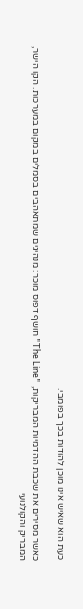כעת הוא שאיש אינו מוכן להודות בכך בפומבי.

כאשר מסירים את שכבת ההדמיות המבריקות, "The Line" חושף דפוס מוכר: מנהיגים שמתאהבים בסמלים במקום במערכות. הקו הישר, המבריק והקולנועי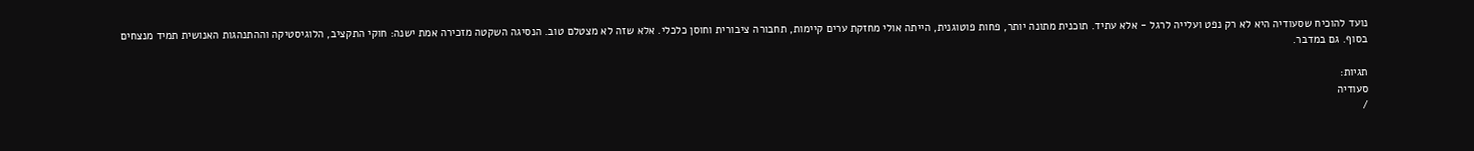נועד להוכיח שסעודיה היא לא רק נפט ועלייה לרגל - אלא עתיד. תוכנית מתונה יותר, פחות פוטוגנית, הייתה אולי מחזקת ערים קיימות, תחבורה ציבורית וחוסן כלכלי. אלא שזה לא מצטלם טוב. הנסיגה השקטה מזכירה אמת ישנה: חוקי התקציב, הלוגיסטיקה וההתנהגות האנושית תמיד מנצחים בסוף. גם במדבר.

תגיות:
סעודיה
/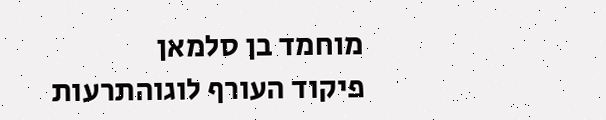מוחמד בן סלמאן
פיקוד העורף לוגוהתרעות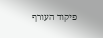פיקוד העורף